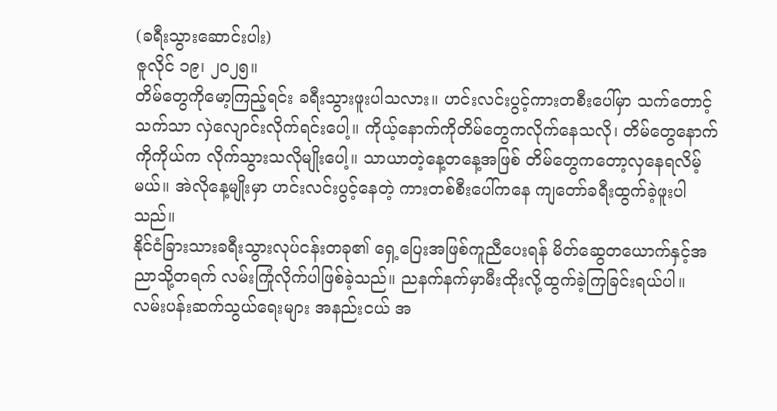(ခရီးသွားဆောင်းပါး)
ဇူလိုင် ၁၉၊ ၂၀၂၅။
တိမ်တွေကိုမော့ကြည့်ရင်း ခရီးသွားဖူးပါသလား။ ဟင်းလင်းပွင့်ကားတစီးပေါ်မှာ သက်တောင့်သက်သာ လှဲလျောင်းလိုက်ရင်းပေါ့။ ကိုယ့်နောက်ကိုတိမ်တွေကလိုက်နေသလို၊ တိမ်တွေနောက်ကိုကိုယ်က လိုက်သွားသလိုမျိုးပေါ့။ သာယာတဲ့နေ့တနေ့အဖြစ် တိမ်တွေကတော့လှနေရလိမ့်မယ်။ အဲလိုနေ့မျိုးမှာ ဟင်းလင်းပွင့်နေတဲ့ ကားတစ်စီးပေါ်ကနေ ကျတော်ခရီးထွက်ခဲ့ဖူးပါသည်။
နိုင်ငံခြားသားခရီးသွားလုပ်ငန်းတခု၏ ရှေ့ပြေးအဖြစ်ကူညီပေးရန် မိတ်ဆွေတယောက်နှင့်အညာသို့တရက် လမ်းကြုံလိုက်ပါဖြစ်ခဲ့သည်။ ညနက်နက်မှာမီးထိုးလို့ထွက်ခဲ့ကြခြင်းရယ်ပါ။ လမ်းပန်းဆက်သွယ်ရေးများ အနည်းငယ် အ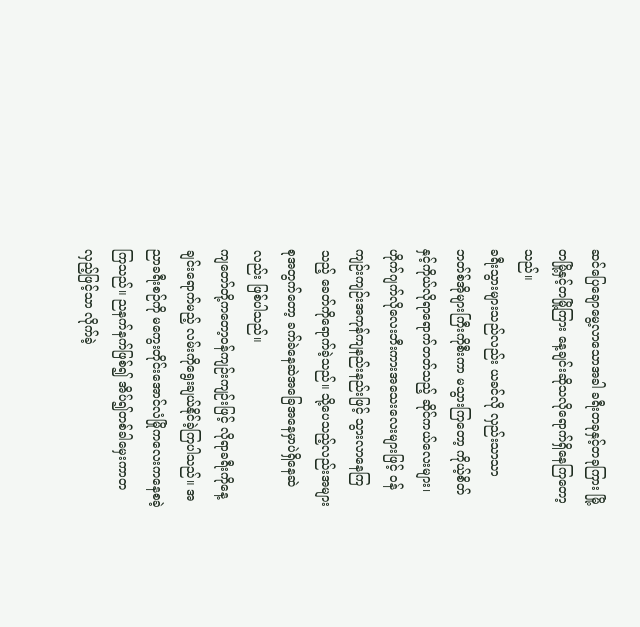ဆင်ပြေချောမွေ့လာသောအခါ ခရီးတခုနှင့်တခုကြား မြို့တမြို့နှင့်တမြို့ကြား နေ့ချင်းဆိုသလိုရောက်ရှိနေကြတော့သည်။
ခရီးသွားများသည်လည်း ယခင်လို လှည်းသာသာဘတ်စ်အိုများကြီးကိုစီးကာ မသွားကြတော့ ကိုယ့်စိတ်နှင့်ကိုယ်လိုရာရောက်တတ်သည့် ဆိုင်ကယ်လေးများ၊ ဟိုက်ဂျက်လိုလေးဘီးကားအသေးလေးများဖြင့် ဝန်ကျဉ်းကျဉ်းအကုန်ကျနည်းနည်းဖြင့် သွားလာနေကြသည့် ခေတ်ကိုရောက်ခဲ့သည်။ သို့ပေသည့်လည်းအများစုအတွက်တော့ ခက်ခဲနေဆဲအခြေအနေမှာပဲရှိနေဆဲလည်း ဖြစ်ပါသည်။
ကျတော်တို့ကတော့ဝန်ကျဉ်းကျဉ်းဖြင့် လိုရာခရီးကိုနေ့ချင်းရောက်မည့် လမ်းကိုရွေးချယ်နိုင်ခဲ့ကြပါသည်။ အညာခရီးစဉ်ကို မကွေးတိုင်းအောင်လံမြိုကလေးကနေစခဲ့ကြသည်။ ညနက်နက်ဖြစ်၍ အိပ်၍တစ်ခါမှေးကာတလှည့်ဖြင့်သာ လိုက်ခဲ့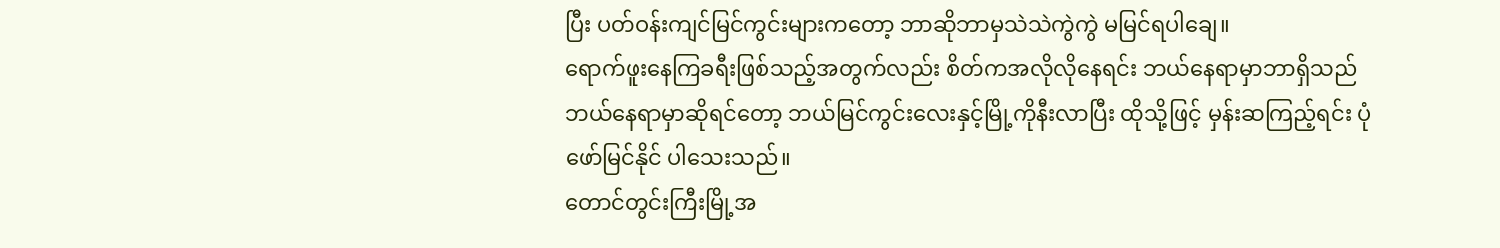ပြီး ပတ်ဝန်းကျင်မြင်ကွင်းများကတော့ ဘာဆိုဘာမှသဲသဲကွဲကွဲ မမြင်ရပါချေ။
ရောက်ဖူးနေကြခရီးဖြစ်သည့်အတွက်လည်း စိတ်ကအလိုလိုနေရင်း ဘယ်နေရာမှာဘာရှိသည် ဘယ်နေရာမှာဆိုရင်တော့ ဘယ်မြင်ကွင်းလေးနှင့်မြို့ကိုနီးလာပြီး ထိုသို့ဖြင့် မှန်းဆကြည့်ရင်း ပုံဖော်မြင်နိုင် ပါသေးသည်။
တောင်တွင်းကြီးမြို့အ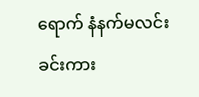ရောက် နံနက်မလင်းခင်းကား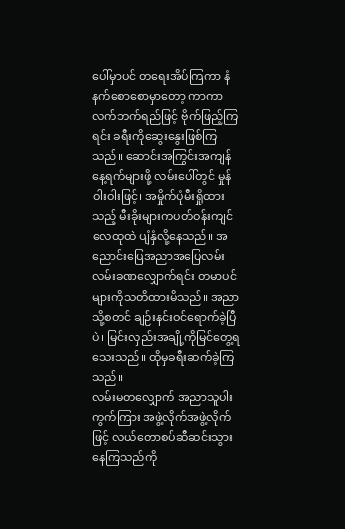ပေါ်မှာပင် တရေးအိပ်ကြကာ နံနက်စောစောမှာတော့ ကာကာလက်ဘက်ရည်ဖြင့် ဗိုက်ဖြည့်ကြရင်း ခရီးကိုဆွေးနွေးဖြစ်ကြသည်။ ဆောင်းအကြွင်းအကျန်နေ့ရက်များဖို့ လမ်းပေါ်တွင် မှုန်ဝါးဝါးဖြင့်၊ အမှိုက်ပုံမီးရှိုထားသည့် မီးခိုးများကပတ်ဝန်းကျင်လေထုထဲ ပျံနှံလို့နေသည်။ အညောင်းပြေအညာအပြေလမ်းလမ်းခဏလျှောက်ရင်း တမာပင်များကိုသတိထားမိသည်။ အညာသို့စတင် ချဉ်းနင်းဝင်ရောက်ခဲ့ပြီပဲ၊ မြင်းလှည်းအချို့ကိုမြင်တွေ့ရသေးသည်။ ထိုမှခရီးဆက်ခဲ့ကြသည်။
လမ်းမတလျှောက် အညာသူပါးကွက်ကြား အဖွဲ့လိုက်အဖွဲ့လိုက်ဖြင့် လယ်တောစပ်ဆီဆင်းသွားနေကြသည်ကို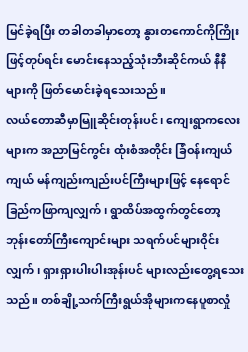မြင်ခဲ့ရပြီး တခါတခါမှာတော့ နွားတကောင်ကိုကြိုးဖြင့်တုပ်ရင်း မောင်းနေသည့်သုံးဘီးဆိုင်ကယ် နီနီများကို ဖြတ်မောင်းခဲ့ရသေးသည်။
လယ်တောဆီမှာမြူဆိုင်းတုန်းပင်၊ ကျေးရွာကလေးများက အညာမြင်ကွင်း ထုံးစံအတိုင်း ခြံဝန်းကျယ်ကျယ် မန်ကျည်းကျည်းပင်ကြီးများဖြင့် နေရောင်ခြည်ကဖြာကျလျှက်၊ ရွာထိပ်အထွက်တွင်တော့ ဘုန်းတော်ကြီးကျောင်းများ သရက်ပင်များဝိုင်းလျှက်၊ ရှားရှားပါးပါးအုန်းပင် များလည်းတွေ့ရသေးသည်။ တစ်ချို့သက်ကြီးရွယ်အိုများကနေပူစာလှုံ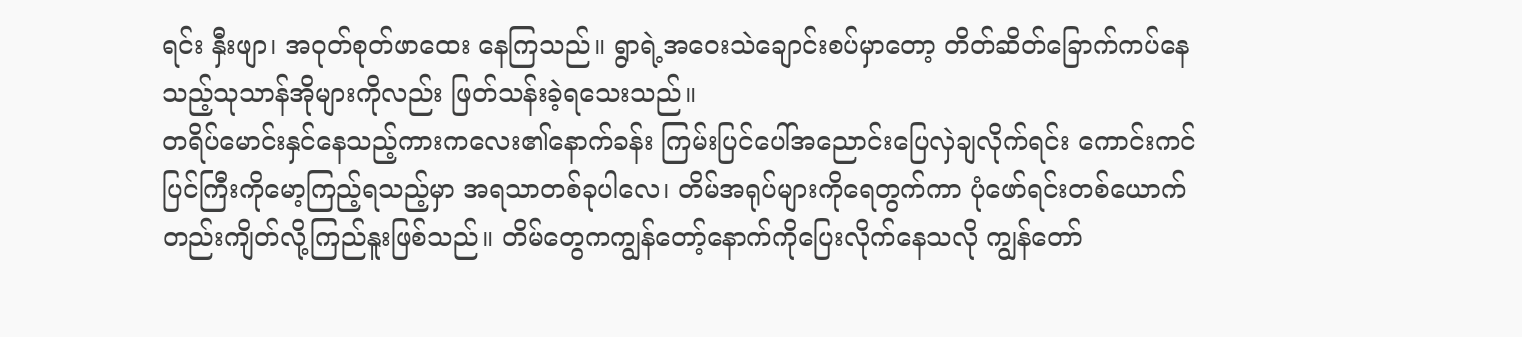ရင်း နှီးဖျာ၊ အဝုတ်စုတ်ဖာထေး နေကြသည်။ ရွာရဲ့အဝေးသဲချောင်းစပ်မှာတော့ တိတ်ဆိတ်ခြောက်ကပ်နေသည့်သုသာန်အိုများကိုလည်း ဖြတ်သန်းခဲ့ရသေးသည်။
တရိပ်မောင်းနှင်နေသည့်ကားကလေး၏နောက်ခန်း ကြမ်းပြင်ပေါ်အညောင်းပြေလှဲချလိုက်ရင်း ကောင်းကင်ပြင်ကြီးကိုမော့ကြည့်ရသည့်မှာ အရသာတစ်ခုပါလေ၊ တိမ်အရုပ်များကိုရေတွက်ကာ ပုံဖော်ရင်းတစ်ယောက်တည်းကျိတ်လို့ကြည်နူးဖြစ်သည်။ တိမ်တွေကကျွန်တော့်နောက်ကိုပြေးလိုက်နေသလို ကျွန်တော်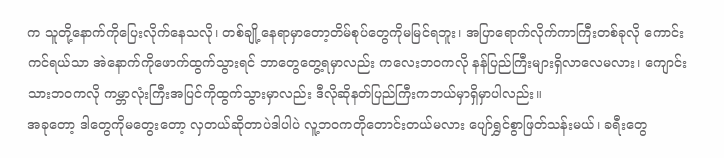က သူတို့နောက်ကိုပြေးလိုက်နေသလို၊ တစ်ချို့နေရာမှာတော့တိမ်စုပ်တွေကိုမမြင်ရဘူး၊ အပြာရောက်လိုက်ကာကြီးတစ်ခုလို ကောင်းကင်ရယ်သာ အဲနောက်ကိုဖောက်ထွက်သွားရင် ဘာတွေတွေ့ရမှာလည်း ကလေးဘဝကလို နန်ပြည်ကြီးများရှိလာလေမလား၊ ကျောင်းသားဘဝကလို ကမ္ဘာလုံးကြီးအပြင်ကိုထွက်သွားမှာလည်း ဒီလိုဆိုနတ်ပြည်ကြီးကဘယ်မှာရှိမှာပါလည်း။
အခုတော့ ဒါတွေကိုမတွေးတော့ လှတယ်ဆိုတာပဲဒါပါပဲ လူ့ဘဝကတိုတောင်းတယ်မလား ပျော်ရွှင်စွာဖြတ်သန်းမယ်၊ ခရီးတွေ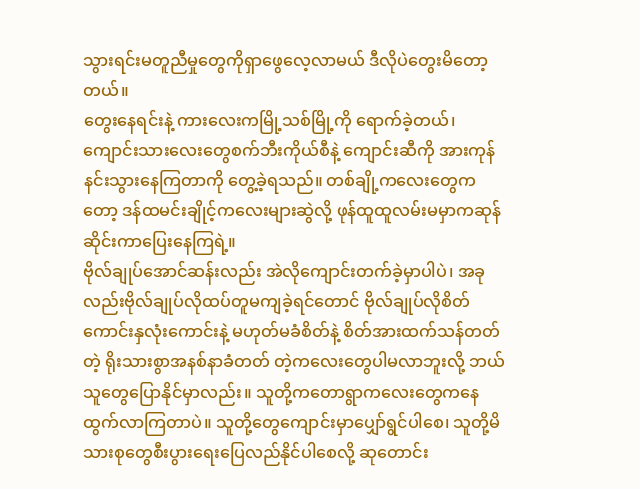သွားရင်းမတူညီမှုတွေကိုရှာဖွေလေ့လာမယ် ဒီလိုပဲတွေးမိတော့တယ်။
တွေးနေရင်းနဲ့ ကားလေးကမြို့သစ်မြို့ကို ရောက်ခဲ့တယ်၊ ကျောင်းသားလေးတွေစက်ဘီးကိုယ်စီနဲ့ ကျောင်းဆီကို အားကုန်နင်းသွားနေကြတာကို တွေ့ခဲ့ရသည်။ တစ်ချို့ကလေးတွေကတော့ ဒန်ထမင်းချိုင့်ကလေးများဆွဲလို့ ဖုန်ထူထူလမ်းမမှာကဆုန်ဆိုင်းကာပြေးနေကြရဲ့။
ဗိုလ်ချုပ်အောင်ဆန်းလည်း အဲလိုကျောင်းတက်ခဲ့မှာပါပဲ၊ အခုလည်းဗိုလ်ချုပ်လိုထပ်တူမကျခဲ့ရင်တောင် ဗိုလ်ချုပ်လိုစိတ်ကောင်းနှလုံးကောင်းနဲ့ မဟုတ်မခံစိတ်နဲ့ စိတ်အားထက်သန်တတ်တဲ့ ရိုးသားစွာအနစ်နာခံတတ် တဲ့ကလေးတွေပါမလာဘူးလို့ ဘယ်သူတွေပြောနိုင်မှာလည်း။ သူတို့ကတောရွာကလေးတွေကနေ ထွက်လာကြတာပဲ။ သူတို့တွေကျောင်းမှာပျှော်ရွင်ပါစေ၊ သူတို့မိသားစုတွေစီးပွားရေးပြေလည်နိုင်ပါစေလို့ ဆုတောင်း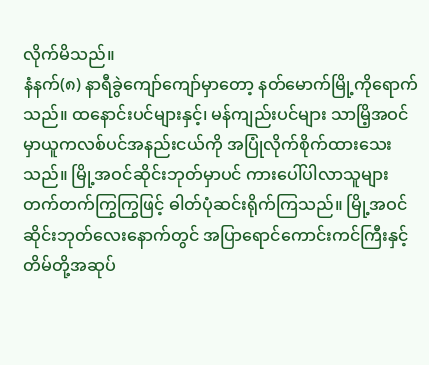လိုက်မိသည်။
နံနက်(၈) နာရီခွဲကျော်ကျော်မှာတော့ နတ်မောက်မြို့ကိုရောက်သည်။ ထနောင်းပင်များနှင့်၊ မန်ကျည်းပင်များ သာမြိ့အဝင်မှာယူကလစ်ပင်အနည်းငယ်ကို အပြုံလိုက်စိုက်ထားသေးသည်။ မြို့အဝင်ဆိုင်းဘုတ်မှာပင် ကားပေါ်ပါလာသူများ တက်တက်ကြွကြွဖြင့် ဓါတ်ပုံဆင်းရိုက်ကြသည်။ မြို့အဝင်ဆိုင်းဘုတ်လေးနောက်တွင် အပြာရောင်ကောင်းကင်ကြီးနှင့်တိမ်တို့အဆုပ်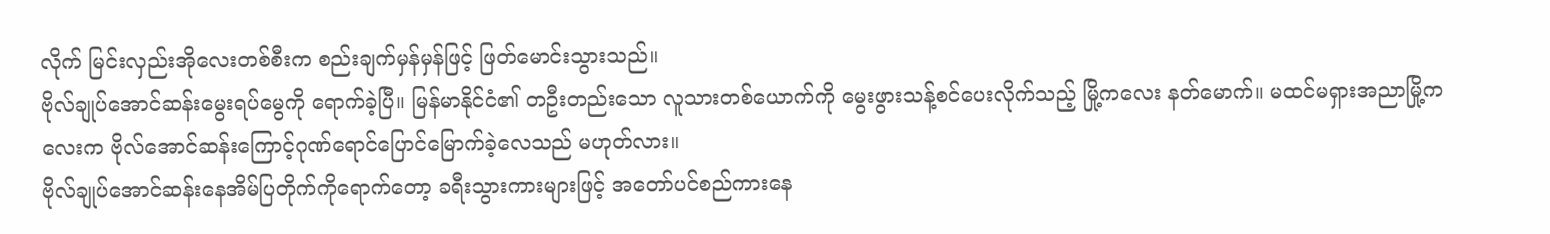လိုက် မြင်းလှည်းအိုလေးတစ်စီးက စည်းချက်မှန်မှန်ဖြင့် ဖြတ်မောင်းသွားသည်။
ဗိုလ်ချုပ်အောင်ဆန်းမွေးရပ်မွေကို ရောက်ခဲ့ပြီ။ မြန်မာနိုင်ငံ၏ တဦးတည်းသော လူသားတစ်ယောက်ကို မွေးဖွားသန့်စင်ပေးလိုက်သည့် မြို့ကလေး နတ်မောက်။ မထင်မရှားအညာမြို့ကလေးက ဗိုလ်အောင်ဆန်းကြောင့်ဂုဏ်ရောင်ပြောင်မြောက်ခဲ့လေသည် မဟုတ်လား။
ဗိုလ်ချုပ်အောင်ဆန်းနေအိမ်ပြတိုက်ကိုရောက်တော့ ခရီးသွားကားများဖြင့် အတော်ပင်စည်ကားနေ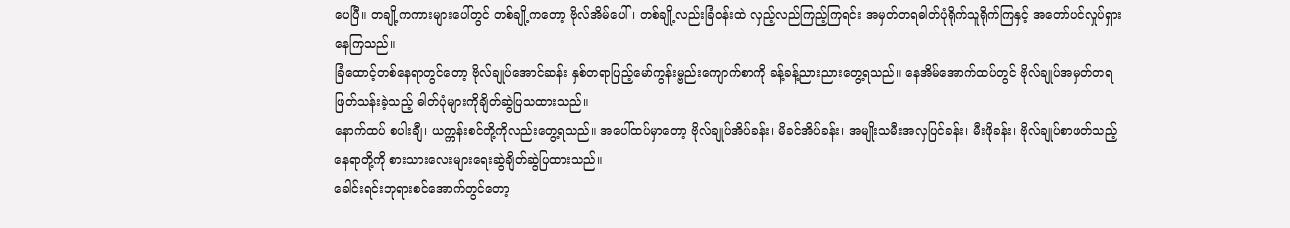ပေပြီ။ တချို့ကကားများပေါ်တွင် တစ်ချို့ကတော့ ဗိုလ်အိမ်ပေါ်၊ တစ်ချို့လည်းခြံဝန်းထဲ လှည့်လည်ကြည့်ကြရင်း အမှတ်တရဓါတ်ပုံရိုက်သူရိုက်ကြနှင့် အတော်ပင်လှုပ်ရှားနေကြသည်။
ခြံထောင့်တစ်နေရာတွင်တော့ ဗိုလ်ချုပ်အောင်ဆန်း နှစ်တရာပြည့်မော်ကွန်းမ္ဗည်းကျောက်စာကို ခန့်ခန့်ညားညားတွေ့ရသည်။ နေအိမ်အောက်ထပ်တွင် ဗိုလ်ချုပ်အမှတ်တရဖြတ်သန်းခဲ့သည့် ဓါတ်ပုံများကိုချိတ်ဆွဲပြသထားသည်။
နောက်ထပ် စပါးချီ၊ ယက္ကန်းစင်တို့ကိုလည်းတွေ့ရသည်။ အပေါ်ထပ်မှာတော့ ဗိုလ်ချုပ်အိပ်ခန်း၊ မိခင်အိပ်ခန်း၊ အမျိုးသမီးအလှပြင်ခန်း၊ မီးဖိုခန်း၊ ဗိုလ်ချုပ်စာဖတ်သည့်နေရာတို့ကို စားသားလေးများရေးဆွဲချိတ်ဆွဲပြထားသည်။
ခေါင်းရင်းဘုရားစင်အောက်တွင်တော့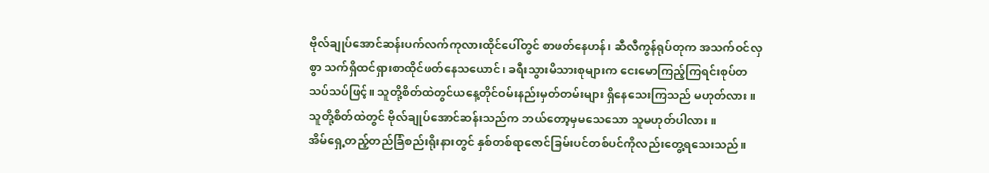ဗိုလ်ချုပ်အောင်ဆန်းပက်လက်ကုလားထိုင်ပေါ်တွင် စာဖတ်နေဟန်၊ ဆီလီကွန်ရုပ်တုက အသက်ဝင်လှစွာ သက်ရှိထင်ရှားစာထိုင်ဖတ်နေသယောင်၊ ခရီးသွားမိသားစုများက ငေးမောကြည့်ကြရင်းစုပ်တသပ်သပ်ဖြင့်။ သူတို့စိတ်ထဲတွင်ယနေ့တိုင်ဝမ်းနည်းမှတ်တမ်းများ ရှိနေသေးကြသည် မဟုတ်လား။ သူတို့စိတ်ထဲတွင် ဗိုလ်ချုပ်အောင်ဆန်းသည်က ဘယ်တော့မှမသေသော သူမဟုတ်ပါလား။
အိမ်ရှေ့တည့်တည်ခြံစည်းရိုးနားတွင် နှစ်တစ်ရာဇောင်ခြမ်းပင်တစ်ပင်ကိုလည်းတွေ့ရသေးသည်။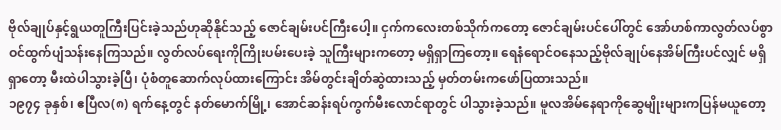ဗိုလ်ချုပ်နှင့်ရွယတူကြီးပြင်းခဲ့သည်ဟုဆိုနိုင်သည့် ဇောင်ချမ်းပင်ကြီးပေါ့။ ငှက်ကလေးတစ်သိုက်ကတော့ ဇောင်ချမ်းပင်ပေါ်တွင် အော်ဟစ်ကာလွတ်လပ်စွာဝင်ထွက်ပျံသန်းနေကြသည်။ လွတ်လပ်ရေးကိုကြိုးပမ်းပေးခဲ့ သူကြီးများကတော့ မရှိရှာကြတော့။ ရေနံရောင်ဝနေသည့်ဗိုလ်ချုပ်နေအိမ်ကြီးပင်လျှင် မရှိရှာတော့ မီးထဲပါသွားခဲ့ပြီ၊ ပုံစံတူဆောက်လုပ်ထားကြောင်း အိမ်တွင်းချိတ်ဆွဲထားသည့် မှတ်တမ်းကဖော်ပြထားသည်။
၁၉၇၄ ခုနှစ်၊ ဧပြီလ(၈) ရက်နေ့တွင် နတ်မောက်မြို့၊ အောင်ဆန်းရပ်ကွက်မီးလောင်ရာတွင် ပါသွားခဲ့သည်။ မူလအိမ်နေရာကိုဆွေမျိုးများကပြန်မယူတော့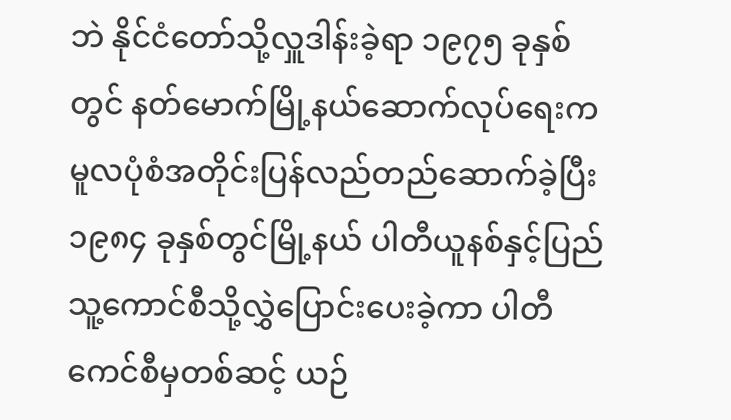ဘဲ နိုင်ငံတော်သို့လှူဒါန်းခဲ့ရာ ၁၉၇၅ ခုနှစ်တွင် နတ်မောက်မြို့နယ်ဆောက်လုပ်ရေးက မူလပုံစံအတိုင်းပြန်လည်တည်ဆောက်ခဲ့ပြီး ၁၉၈၄ ခုနှစ်တွင်မြို့နယ် ပါတီယူနစ်နှင့်ပြည်သူ့ကောင်စီသို့လွှဲပြောင်းပေးခဲ့ကာ ပါတီကေင်စီမှတစ်ဆင့် ယဉ်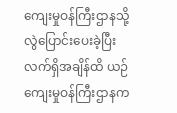ကျေးမှုဝန်ကြီးဌာနသို့လွဲပြောင်းပေးခဲ့ပြီး လက်ရှိအချိန်ထိ ယဉ်ကျေးမှုဝန်ကြီးဌာနက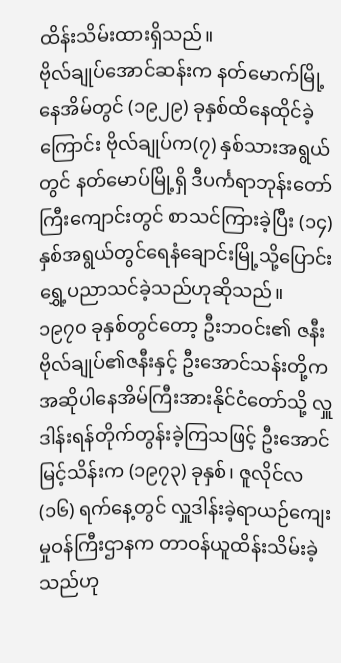ထိန်းသိမ်းထားရှိသည်။
ဗိုလ်ချုပ်အောင်ဆန်းက နတ်မောက်မြို့နေအိမ်တွင် (၁၉၂၉) ခုနှစ်ထိနေထိုင်ခဲ့ကြောင်း ဗိုလ်ချုပ်က(၇) နှစ်သားအရွယ်တွင် နတ်မောပ်မြို့ရှိ ဒီပင်္ကရာဘုန်းတော်ကြီးကျောင်းတွင် စာသင်ကြားခဲ့ပြီး (၁၄) နှစ်အရွယ်တွင်ရေနံချောင်းမြို့သို့ပြောင်းရွှေ့ပညာသင်ခဲ့သည်ဟုဆိုသည်။
၁၉၇၀ ခုနှစ်တွင်တော့ ဦးဘဝင်း၏ ဇနီးဗိုလ်ချုပ်၏ဇနီးနှင့် ဦးအောင်သန်းတို့ကအဆိုပါနေအိမ်ကြီးအားနိုင်ငံတော်သို့ လှူဒါန်းရန်တိုက်တွန်းခဲ့ကြသဖြင့် ဦးအောင်မြင့်သိန်းက (၁၉၇၃) ခုနှစ်၊ ဇူလိုင်လ(၁၆) ရက်နေ့တွင် လှူဒါန်းခဲ့ရာယဉ်ကျေးမှုဝန်ကြီးဌာနက တာဝန်ယူထိန်းသိမ်းခဲ့သည်ဟု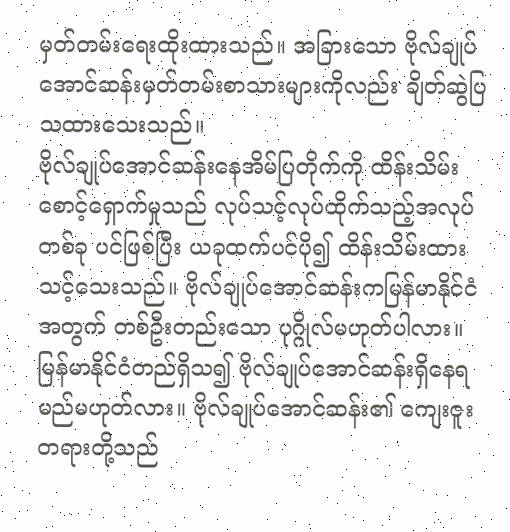မှတ်တမ်းရေးထိုးထားသည်။ အခြားသော ဗိုလ်ချုပ်အောင်ဆန်းမှတ်တမ်းစာသားများကိုလည်း ချိတ်ဆွဲပြသထားသေးသည်။
ဗိုလ်ချုပ်အောင်ဆန်းနေအိမ်ပြတိုက်ကို ထိန်းသိမ်းစောင့်ရှောက်မှုသည် လုပ်သင့်လုပ်ထိုက်သည့်အလုပ်တစ်ခု ပင်ဖြစ်ပြီး ယခုထက်ပင်ပို၍ ထိန်းသိမ်းထားသင့်သေးသည်။ ဗိုလ်ချုပ်အောင်ဆန်းကမြန်မာနိုင်ငံအတွက် တစ်ဦးတည်းသော ပုဂ္ဂိုလ်မဟုတ်ပါလား။
မြန်မာနိုင်ငံတည်ရှိသ၍ ဗိုလ်ချုပ်အောင်ဆန်းရှိနေရမည်မဟုတ်လား။ ဗိုလ်ချုပ်အောင်ဆန်း၏ ကျေးဇူးတရားတို့သည်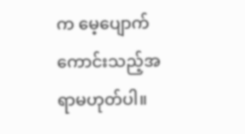က မေ့ပျောက်ကောင်းသည့်အရာမဟုတ်ပါ။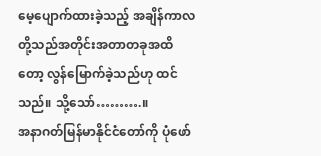မေ့ပျောက်ထားခဲ့သည့် အချိန်ကာလတို့သည်အတိုင်းအတာတခုအထိတော့ လွန်မြောက်ခဲ့သည်ဟု ထင်သည်။ သို့သော်……….။
အနာဂတ်မြန်မာနိုင်ငံတော်ကို ပုံဖော်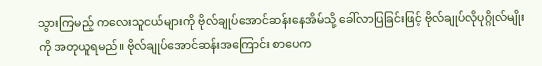သွားကြမည့် ကလေးသူငယ်များကို ဗိုလ်ချုပ်အောင်ဆန်းနေအိမ်သို့ ခေါ်လာပြခြင်းဖြင့် ဗိုလ်ချုပ်လိုပုဂ္ဂိုလ်မျိုးကို အတုယူရမည်။ ဗိုလ်ချုပ်အောင်ဆန်းအကြောင်း စာပေက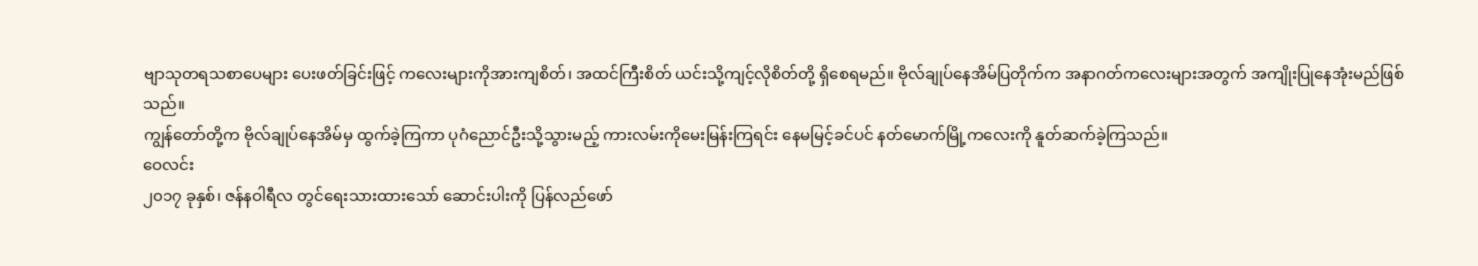ဗျာသုတရသစာပေများ ပေးဖတ်ခြင်းဖြင့် ကလေးများကိုအားကျစိတ်၊ အထင်ကြီးစိတ် ယင်းသို့ကျင့်လိုစိတ်တို့ ရှိစေရမည်။ ဗိုလ်ချုပ်နေအိမ်ပြတိုက်က အနာဂတ်ကလေးများအတွက် အကျိုးပြုနေအုံးမည်ဖြစ်သည်။
ကျွန်တော်တို့က ဗိုလ်ချုပ်နေအိမ်မှ ထွက်ခဲ့ကြကာ ပုဂံညောင်ဦးသို့သွားမည့် ကားလမ်းကိုမေးမြန်းကြရင်း နေမမြင့်ခင်ပင် နတ်မောက်မြို့ကလေးကို နူတ်ဆက်ခဲ့ကြသည်။
ဝေလင်း
၂၀၁၇ ခုနှစ်၊ ဇန်နဝါရီလ တွင်ရေးသားထားသော် ဆောင်းပါးကို ပြန်လည်ဖော်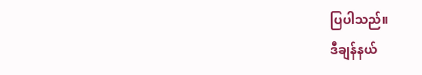ပြပါသည်။
ဒီချန်နယ်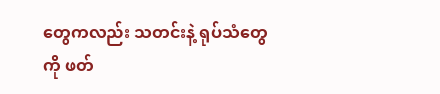တွေကလည်း သတင်းနဲ့ ရုပ်သံတွေကို ဖတ်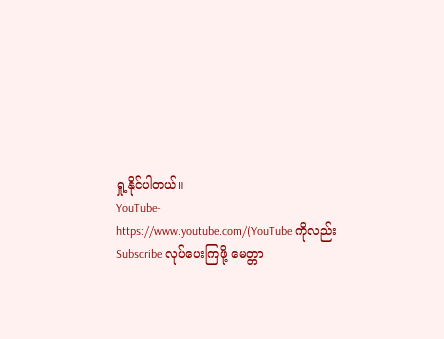ရှု့နိုင်ပါတယ်။
YouTube- https://www.youtube.com/(YouTube ကိုလည်း Subscribe လုပ်ပေးကြဖို့ မေတ္တာ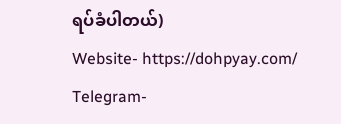ရပ်ခံပါတယ်)
Website- https://dohpyay.com/
Telegram-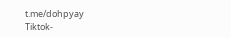t.me/dohpyay
Tiktok-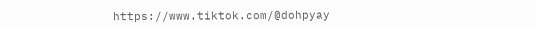https://www.tiktok.com/@dohpyay